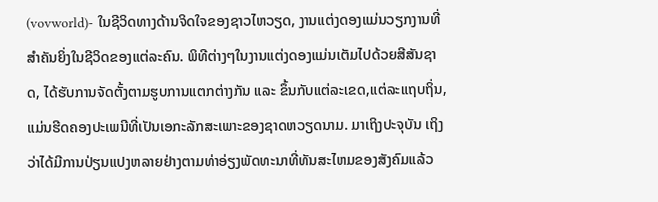(vovworld)- ໃນຊີວິດທາງດ້ານຈິດໃຈຂອງຊາວໄຫວຽດ, ງານແຕ່ງດອງແມ່ນວຽກງານທີ່ສຳຄັນຍິ່ງໃນຊີວິດຂອງແຕ່ລະຄົນ. ພິທີຕ່າງໆໃນງານແຕ່ງດອງແມ່ນເຕັມໄປດ້ວຍສີສັນຊາດ, ໄດ້ຮັບການຈັດຕັ້ງຕາມຮູບການແຕກຕ່າງກັນ ແລະ ຂຶ້ນກັບແຕ່ລະເຂດ,ແຕ່ລະແຖບຖິ່ນ, ແມ່ນຮີດຄອງປະເພນີທີ່ເປັນເອກະລັກສະເພາະຂອງຊາດຫວຽດນາມ. ມາເຖິງປະຈຸບັນ ເຖິງວ່າໄດ້ມີການປ່ຽນແປງຫລາຍຢ່າງຕາມທ່າອ່ຽງພັດທະນາທີ່ທັນສະໄຫມຂອງສັງຄົມແລ້ວ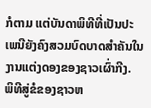ກໍຕາມ ແຕ່ບັນດາພິທີທີ່ເປັນປະເພນີຍັງຄົງສວມບົດບາດສຳຄັນໃນງານແຕ່ງດອງຂອງຊາວເຜົ່າກີງ.
ພິທີສູ່ຂໍຂອງຊາວຫ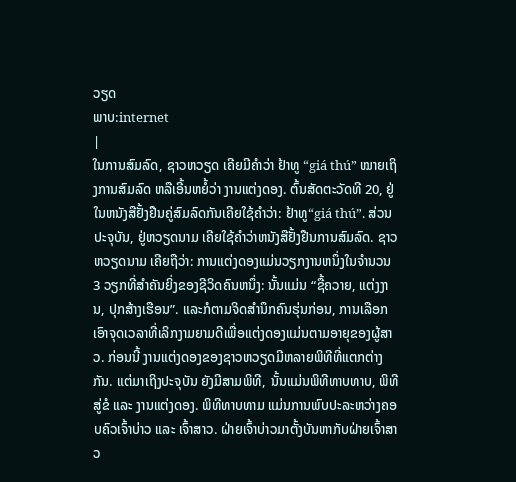ວຽດ
ພາບ:internet
|
ໃນການສົມລົດ, ຊາວຫວຽດ ເຄີຍມີຄຳວ່າ ຢ້າທູ “giá thú” ໝາຍເຖິງການສົມລົດ ຫລືເອີ້ນຫຍໍ້ວ່າ ງານແຕ່ງດອງ. ຕົ້ນສັດຕະວັດທີ 20, ຢູ່ໃນຫນັງສືຢັ້ງຢືນຄູ່ສົມລົດກັນເຄີຍໃຊ້ຄຳວ່າ: ຢ້າທູ“giá thú”. ສ່ວນປະຈຸບັນ, ຢູ່ຫວຽດນາມ ເຄີຍໃຊ້ຄຳວ່າຫນັງສືຢັ້ງຢືນການສົມລົດ. ຊາວຫວຽດນາມ ເຄີຍຖືວ່າ: ການແຕ່ງດອງແມ່ນວຽກງານຫນຶ່ງໃນຈຳນວນ 3 ວຽກທີ່ສຳຄັນຍິ່ງຂອງຊີວິດຄົນຫນຶ່ງ: ນັ້ນແມ່ນ “ຊື້ຄວາຍ, ແຕ່ງງານ, ປຸກສ້າງເຮືອນ”. ແລະກໍຕາມຈິດສຳນຶກຄົນຮຸ່ນກ່ອນ, ການເລືອກເອົາຈຸດເວລາທີ່ເລິກງາມຍາມດີເພື່ອແຕ່ງດອງແມ່ນຕາມອາຍຸຂອງຜູ້ສາວ. ກ່ອນນີ້ ງານແຕ່ງດອງຂອງຊາວຫວຽດມີຫລາຍພິທີທີ່ແຕກຕ່າງກັນ. ແຕ່ມາເຖິງປະຈຸບັນ ຍັງມີສາມພິທີ, ນັ້ນແມ່ນພິທີທາບທາບ, ພິທີສູ່ຂໍ ແລະ ງານແຕ່ງດອງ. ພິທີທາບທາມ ແມ່ນການພົບປະລະຫວ່າງຄອບຄົວເຈົ້າບ່າວ ແລະ ເຈົ້າສາວ. ຝ່າຍເຈົ້າບ່າວມາຕັ້ງບັນຫາກັບຝ່າຍເຈົ້າສາວ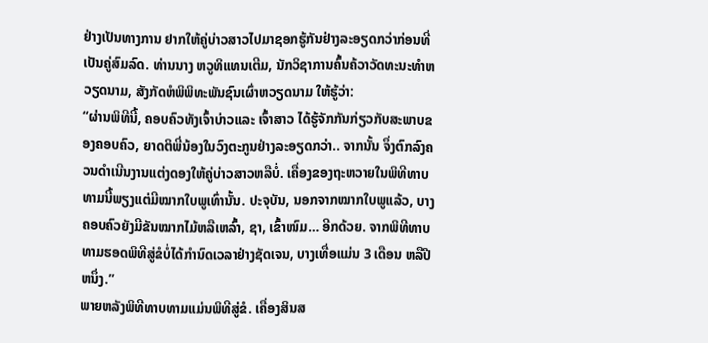ຢ່າງເປັນທາງການ ຢາກໃຫ້ຄູ່ບ່າວສາວໄປມາຊອກຮູ້ກັນຢ່າງລະອຽດກວ່າກ່ອນທີ່ເປັນຄູ່ສົມລົດ. ທ່ານນາງ ຫວູທິແທນເຕີມ, ນັກວິຊາການຄົ້ນຄ້ວາວັດທະນະທຳຫວຽດນາມ, ສັງກັດຫໍພິພິທະພັນຊົນເຜົ່າຫວຽດນາມ ໃຫ້ຮູ້ວ່າ:
“ຜ່ານພິທີນີ້, ຄອບຄົວທັງເຈົ້າບ່າວແລະ ເຈົ້າສາວ ໄດ້ຮູ້ຈັກກັນກ່ຽວກັບສະພາບຂອງຄອບຄົວ, ຍາດຕິພີ່ນ້ອງໃນວົງຕະກູນຢ່າງລະອຽດກວ່າ.. ຈາກນັ້ນ ຈຶ່ງຕົກລົງຄວນດຳເນີນງານແຕ່ງດອງໃຫ້ຄູ່ບ່າວສາວຫລືບໍ່. ເຄື່ອງຂອງຖະຫວາຍໃນພິທີທາບທາມນີ້ພຽງແຕ່ມີໝາກໃບພູເທົ່ານັ້ນ. ປະຈຸບັນ, ນອກຈາກໝາກໃບພູແລ້ວ, ບາງຄອບຄົວຍັງມີຂັນໝາກໄມ້ຫລືເຫລົ້າ, ຊາ, ເຂົ້າໜົມ… ອີກດ້ວຍ. ຈາກພິທີທາບທາມຮອດພິທີສູ່ຂໍບໍ່ໄດ້ກຳນົດເວລາຢ່າງຊັດເຈນ, ບາງເທື່ອແມ່ນ 3 ເດືອນ ຫລືປີຫນຶ່ງ.”
ພາຍຫລັງພິທີທາບທາມແມ່ນພິທີສູ່ຂໍ. ເຄື່ອງສິນສ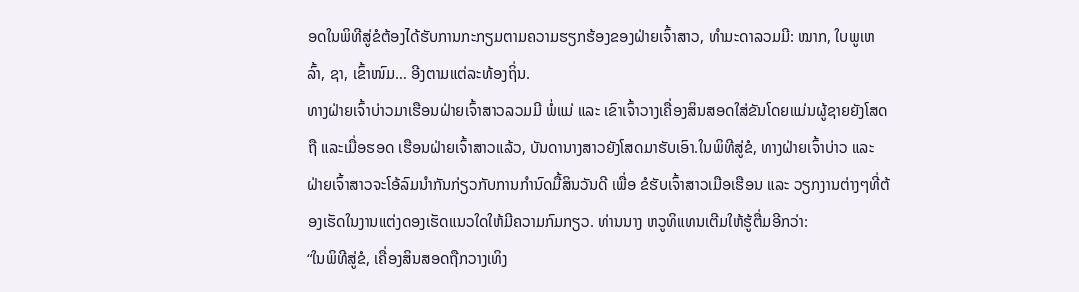ອດໃນພິທີສູ່ຂໍຕ້ອງໄດ້ຮັບການກະກຽມຕາມຄວາມຮຽກຮ້ອງຂອງຝ່າຍເຈົ້າສາວ, ທຳມະດາລວມມີ: ໝາກ, ໃບພູເຫລົ້າ, ຊາ, ເຂົ້າໜົມ… ອີງຕາມແຕ່ລະທ້ອງຖິ່ນ.
ທາງຝ່າຍເຈົ້າບ່າວມາເຮືອນຝ່າຍເຈົ້າສາວລວມມີ ພໍ່ແມ່ ແລະ ເຂົາເຈົ້າວາງເຄື່ອງສິນສອດໃສ່ຂັນໂດຍແມ່ນຜູ້ຊາຍຍັງໂສດຖື ແລະເມື່ອຮອດ ເຮືອນຝ່າຍເຈົ້າສາວແລ້ວ, ບັນດານາງສາວຍັງໂສດມາຮັບເອົາ.ໃນພິທີສູ່ຂໍ, ທາງຝ່າຍເຈົ້າບ່າວ ແລະ ຝ່າຍເຈົ້າສາວຈະໂອ້ລົມນຳກັນກ່ຽວກັບການກຳນົດມື້ສິນວັນດີ ເພື່ອ ຂໍຮັບເຈົ້າສາວເມືອເຮືອນ ແລະ ວຽກງານຕ່າງໆທີ່ຕ້ອງເຮັດໃນງານແຕ່ງດອງເຮັດແນວໃດໃຫ້ມີຄວາມກົມກຽວ. ທ່ານນາງ ຫວູທິແທນເຕີມໃຫ້ຮູ້ຕື່ມອີກວ່າ:
“ໃນພິທີສູ່ຂໍ, ເຄື່ອງສິນສອດຖືກວາງເທິງ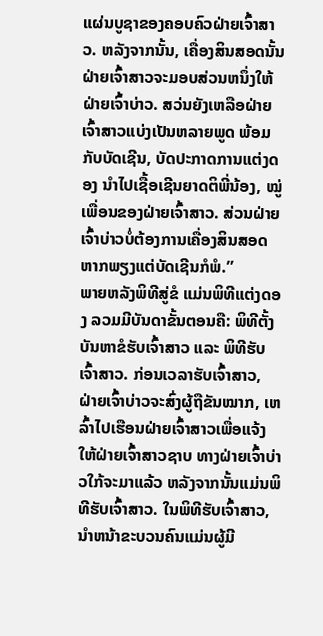ແຜ່ນບູຊາຂອງຄອບຄົວຝ່າຍເຈົ້າສາວ. ຫລັງຈາກນັ້ນ, ເຄື່ອງສິນສອດນັ້ນ ຝ່າຍເຈົ້າສາວຈະມອບສ່ວນຫນຶ່ງໃຫ້ຝ່າຍເຈົ້າບ່າວ. ສວ່ນຍັງເຫລືອຝ່າຍເຈົ້າສາວແບ່ງເປັນຫລາຍພູດ ພ້ອມກັບບັດເຊີນ, ບັດປະກາດການແຕ່ງດອງ ນຳໄປເຊື້ອເຊີນຍາດຕິພີ່ນ້ອງ, ໝູ່ເພື່ອນຂອງຝ່າຍເຈົ້າສາວ. ສ່ວນຝ່າຍເຈົ້າບ່າວບໍ່ຕ້ອງການເຄື່ອງສິນສອດ ຫາກພຽງແຕ່ບັດເຊີນກໍພໍ.”
ພາຍຫລັງພິທີສູ່ຂໍ ແມ່ນພິທີແຕ່ງດອງ ລວມມີບັນດາຂັ້ນຕອນຄື: ພິທີຕັ້ງບັນຫາຂໍຮັບເຈົ້າສາວ ແລະ ພິທີຮັບເຈົ້າສາວ. ກ່ອນເວລາຮັບເຈົ້າສາວ, ຝ່າຍເຈົ້າບ່າວຈະສົ່ງຜູ້ຖືຂັນໝາກ, ເຫລົ້າໄປເຮືອນຝ່າຍເຈົ້າສາວເພື່ອແຈ້ງໃຫ້ຝ່າຍເຈົ້າສາວຊາບ ທາງຝ່າຍເຈົ້າບ່າວໃກ້ຈະມາແລ້ວ ຫລັງຈາກນັ້ນແມ່ນພິທີຮັບເຈົ້າສາວ. ໃນພິທີຮັບເຈົ້າສາວ, ນຳຫນ້າຂະບວນຄົນແມ່ນຜູ້ມີ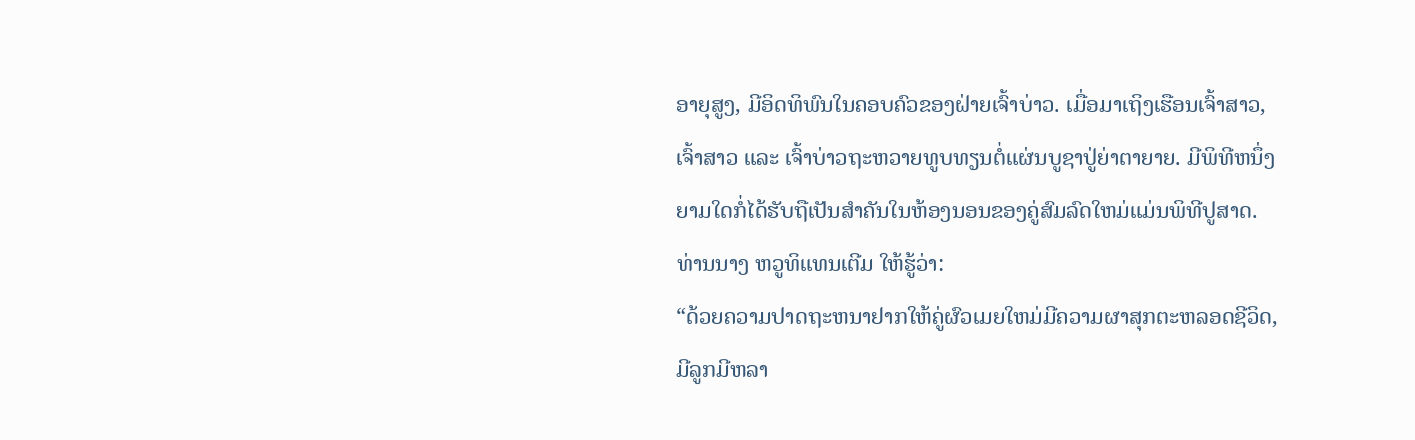ອາຍຸສູງ, ມີອິດທິພົນໃນຄອບຄົວຂອງຝ່າຍເຈົ້າບ່າວ. ເມື່ອມາເຖິງເຮືອນເຈົ້າສາວ, ເຈົ້າສາວ ແລະ ເຈົ້າບ່າວຖະຫວາຍທູບທຽນຕໍ່ແຜ່ນບູຊາປູ່ຍ່າຕາຍາຍ. ມີພິທີຫນຶ່ງຍາມໃດກໍ່ໄດ້ຮັບຖືເປັນສຳຄັນໃນຫ້ອງນອນຂອງຄູ່ສົມລົດໃຫມ່ແມ່ນພິທີປູສາດ. ທ່ານນາງ ຫວູທິແທນເຕີມ ໃຫ້ຮູ້ວ່າ:
“ດ້ວຍຄວາມປາດຖະຫນາຢາກໃຫ້ຄູ່ຜົວເມຍໃຫມ່ມີຄວາມຜາສຸກຕະຫລອດຊີວິດ, ມີລູກມີຫລາ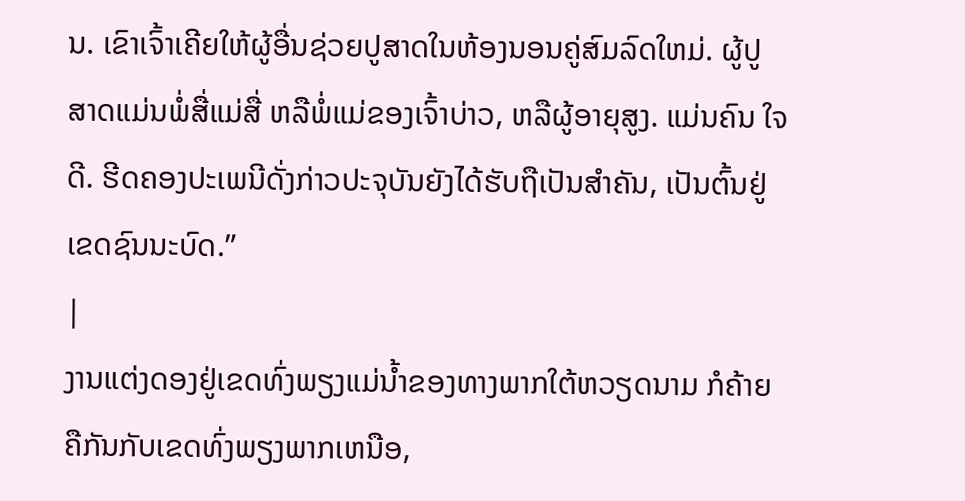ນ. ເຂົາເຈົ້າເຄີຍໃຫ້ຜູ້ອື່ນຊ່ວຍປູສາດໃນຫ້ອງນອນຄູ່ສົມລົດໃຫມ່. ຜູ້ປູສາດແມ່ນພໍ່ສື່ແມ່ສື່ ຫລືພໍ່ແມ່ຂອງເຈົ້າບ່າວ, ຫລືຜູ້ອາຍຸສູງ. ແມ່ນຄົນ ໃຈດີ. ຮີດຄອງປະເພນີດັ່ງກ່າວປະຈຸບັນຍັງໄດ້ຮັບຖືເປັນສຳຄັນ, ເປັນຕົ້ນຢູ່ເຂດຊົນນະບົດ.”
|
ງານແຕ່ງດອງຢູ່ເຂດທົ່ງພຽງແມ່ນ້ຳຂອງທາງພາກໃຕ້ຫວຽດນາມ ກໍຄ້າຍຄືກັນກັບເຂດທົ່ງພຽງພາກເຫນືອ,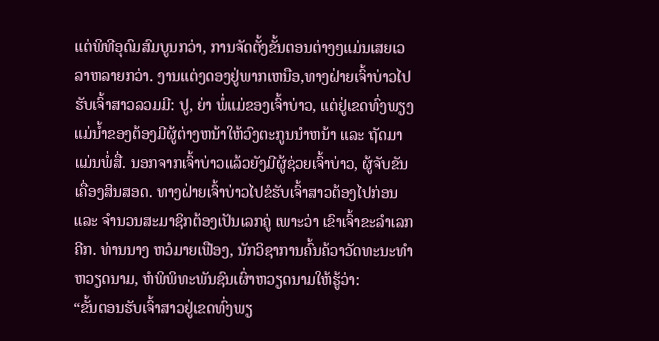ແຕ່ພິທີອຸດົມສົມບູນກວ່າ, ການຈັດຕັ້ງຂັ້ນຕອນຕ່າງໆແມ່ນເສຍເວລາຫລາຍກວ່າ. ງານແຕ່ງດອງຢູ່ພາກເຫນືອ,ທາງຝ່າຍເຈົ້າບ່າວໄປຮັບເຈົ້າສາວລວມມີ: ປູ, ຍ່າ ພໍ່ແມ່ຂອງເຈົ້າບ່າວ, ແຕ່ຢູ່ເຂດທົ່ງພຽງແມ່ນ້ຳຂອງຕ້ອງມີຜູ້ຕ່າງຫນ້າໃຫ້ວົງຕະກູນນຳຫນ້າ ແລະ ຖັດມາແມ່ນພໍ່ສື່. ນອກຈາກເຈົ້າບ່າວແລ້ວຍັງມີຜູ້ຊ່ວຍເຈົ້າບ່າວ, ຜູ້ຈັບຂັນເຄື່ອງສິນສອດ. ທາງຝ່າຍເຈົ້າບ່າວໄປຂໍຮັບເຈົ້າສາວຕ້ອງໄປກ່ອນ ແລະ ຈຳນວນສະມາຊິກຕ້ອງເປັນເລກຄູ່ ເພາະວ່າ ເຂົາເຈົ້າຂະລຳເລກຄີກ. ທ່ານນາງ ຫວໍມາຍເຟືອງ, ນັກວິຊາການຄົ້ນຄ້ວາວັດທະນະທຳຫວຽດນາມ, ຫໍພິພິທະພັນຊົນເຜົ່າຫວຽດນາມໃຫ້ຮູ້ວ່າ:
“ຂັ້ນຕອນຮັບເຈົ້າສາວຢູ່ເຂດທົ່ງພຽ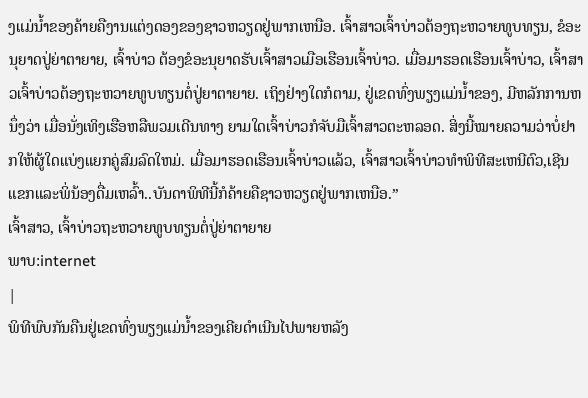ງແມ່ນ້ຳຂອງຄ້າຍຄືງານແຕ່ງດອງຂອງຊາວຫວຽດຢູ່ພາກເຫນືອ. ເຈົ້າສາວເຈົ້າບ່າວຕ້ອງຖະຫວາຍທູບທຽນ, ຂໍອະນຸຍາດປູ່ຍ່າຕາຍາຍ, ເຈົ້າບ່າວ ຕ້ອງຂໍອະນຸຍາດຮັບເຈົ້າສາວເມືອເຮືອນເຈົ້າບ່າວ. ເມື່ອມາຮອດເຮືອນເຈົ້າບ່າວ, ເຈົ້າສາວເຈົ້າບ່າວຕ້ອງຖະຫວາຍທູບທຽນຕໍ່ປູ່ຍາຕາຍາຍ. ເຖິງຢ່າງໃດກໍຕາມ, ຢູ່ເຂດທົ່ງພຽງແມ່ນ້ຳຂອງ, ມີຫລັກການຫນຶ່ງວ່າ ເມື່ອນັ່ງເທິງເຮືອຫລືພວມເດີນທາງ ຍາມໃດເຈົ້າບ່າວກໍຈັບມືເຈົ້າສາວຕະຫລອດ. ສິ່ງນີ້ໝາຍຄວາມວ່າບໍ່ຢາກໃຫ້ຜູ້ໃດແບ່ງແຍກຄູ່ສົມລົດໃຫມ່. ເມື່ອມາຮອດເຮືອນເຈົ້າບ່າວແລ້ວ, ເຈົ້າສາວເຈົ້າບ່າວທຳພິທີສະເຫນີຕົວ,ເຊີນແຂກແລະພິ່ນ້ອງດື່ມເຫລົ້າ..ບັນດາພິທີນີ້ກໍຄ້າຍຄືຊາວຫວຽດຢູ່ພາກເຫນືອ.”
ເຈົ້າສາວ, ເຈົ້າບ່າວຖະຫວາຍທູບທຽນຕໍ່ປູ່ຍ່າຕາຍາຍ
ພາບ:internet
|
ພິທີພົບກັນຄືນຢູ່ເຂດທົ່ງພຽງແມ່ນ້ຳຂອງເຄີຍດຳເນີນໄປພາຍຫລັງ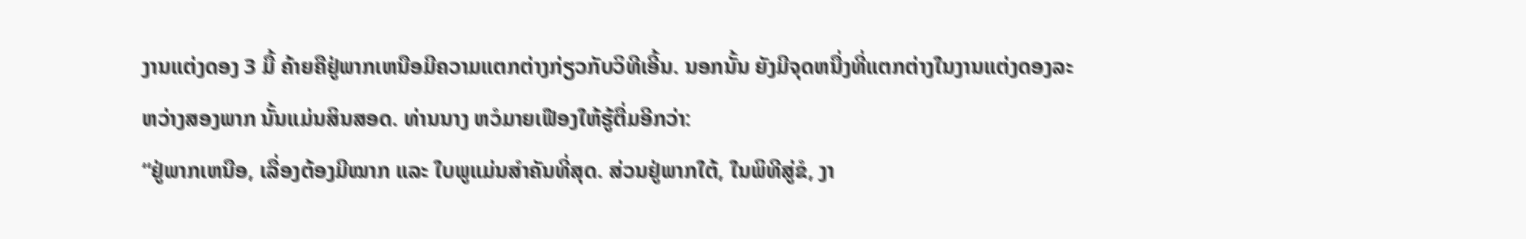ງານແຕ່ງດອງ 3 ມື້ ຄ້າຍຄືຢູ່ພາກເຫນືອມີຄວາມແຕກຕ່າງກ່ຽວກັບວິທີເອີ້ນ. ນອກນັ້ນ ຍັງມີຈຸດຫນື່ງທີ່ແຕກຕ່າງໃນງານແຕ່ງດອງລະຫວ່າງສອງພາກ ນັ້ນແມ່ນສິນສອດ. ທ່ານນາງ ຫວໍມາຍເຟືອງໃຫ້ຮູ້ຕື່ມອີກວ່າ:
“ຢູ່ພາກເຫນືອ, ເລື່ອງຕ້ອງມີໝາກ ແລະ ໃບພູແມ່ນສຳຄັນທີ່ສຸດ. ສ່ວນຢູ່ພາກໃຕ້, ໃນພິທີສູ່ຂໍ, ງາ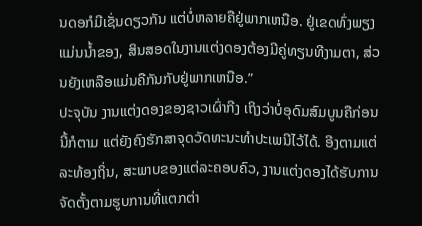ນດອກໍມີເຊັ່ນດຽວກັນ ແຕ່ບໍ່ຫລາຍຄືຢູ່ພາກເຫນືອ. ຢູ່ເຂດທົ່ງພຽງແມ່ນນ້ຳຂອງ, ສິນສອດໃນງານແຕ່ງດອງຕ້ອງມີຄູ່ທຽນທີງາມຕາ, ສ່ວນຍັງເຫລືອແມ່ນຄືກັນກັບຢູ່ພາກເຫນືອ.”
ປະຈຸບັນ ງານແຕ່ງດອງຂອງຊາວເຜົ່າກີງ ເຖິງວ່າບໍ່ອຸດົມສົມບູນຄືກ່ອນນີ້ກໍຕາມ ແຕ່ຍັງຄົງຮັກສາຈຸດວັດທະນະທຳປະເພນີໄວ້ໄດ້. ອີງຕາມແຕ່ລະທ້ອງຖິ່ນ, ສະພາບຂອງແຕ່ລະຄອບຄົວ, ງານແຕ່ງດອງໄດ້ຮັບການຈັດຕັ້ງຕາມຮູບການທີ່ແຕກຕ່າ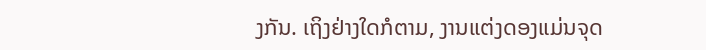ງກັນ. ເຖິງຢ່າງໃດກໍຕາມ, ງານແຕ່ງດອງແມ່ນຈຸດ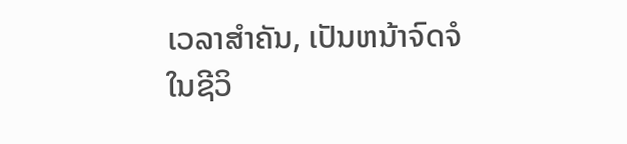ເວລາສຳຄັນ, ເປັນຫນ້າຈົດຈໍໃນຊີວິ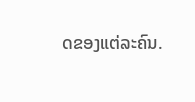ດຂອງແຕ່ລະຄົນ.